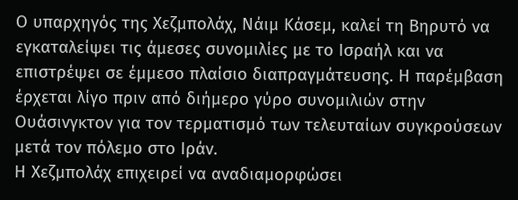Ο υπαρχηγός της Χεζμπολάχ, Νάιμ Κάσεμ, καλεί τη Βηρυτό να εγκαταλείψει τις άμεσες συνομιλίες με το Ισραήλ και να επιστρέψει σε έμμεσο πλαίσιο διαπραγμάτευσης. Η παρέμβαση έρχεται λίγο πριν από διήμερο γύρο συνομιλιών στην Ουάσινγκτον για τον τερματισμό των τελευταίων συγκρούσεων μετά τον πόλεμο στο Ιράν.
Η Χεζμπολάχ επιχειρεί να αναδιαμορφώσει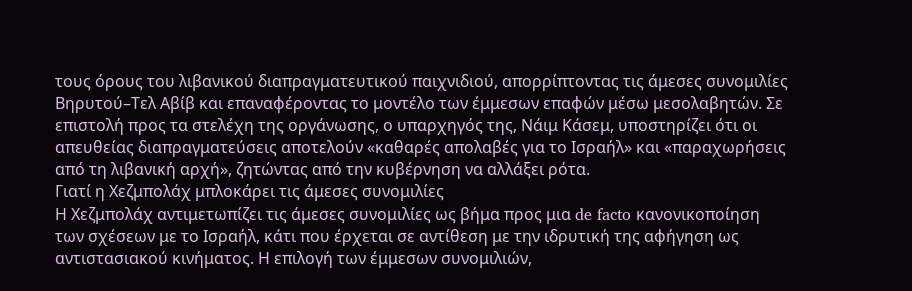τους όρους του λιβανικού διαπραγματευτικού παιχνιδιού, απορρίπτοντας τις άμεσες συνομιλίες Βηρυτού–Τελ Αβίβ και επαναφέροντας το μοντέλο των έμμεσων επαφών μέσω μεσολαβητών. Σε επιστολή προς τα στελέχη της οργάνωσης, ο υπαρχηγός της, Νάιμ Κάσεμ, υποστηρίζει ότι οι απευθείας διαπραγματεύσεις αποτελούν «καθαρές απολαβές για το Ισραήλ» και «παραχωρήσεις από τη λιβανική αρχή», ζητώντας από την κυβέρνηση να αλλάξει ρότα.
Γιατί η Χεζμπολάχ μπλοκάρει τις άμεσες συνομιλίες
Η Χεζμπολάχ αντιμετωπίζει τις άμεσες συνομιλίες ως βήμα προς μια de facto κανονικοποίηση των σχέσεων με το Ισραήλ, κάτι που έρχεται σε αντίθεση με την ιδρυτική της αφήγηση ως αντιστασιακού κινήματος. Η επιλογή των έμμεσων συνομιλιών,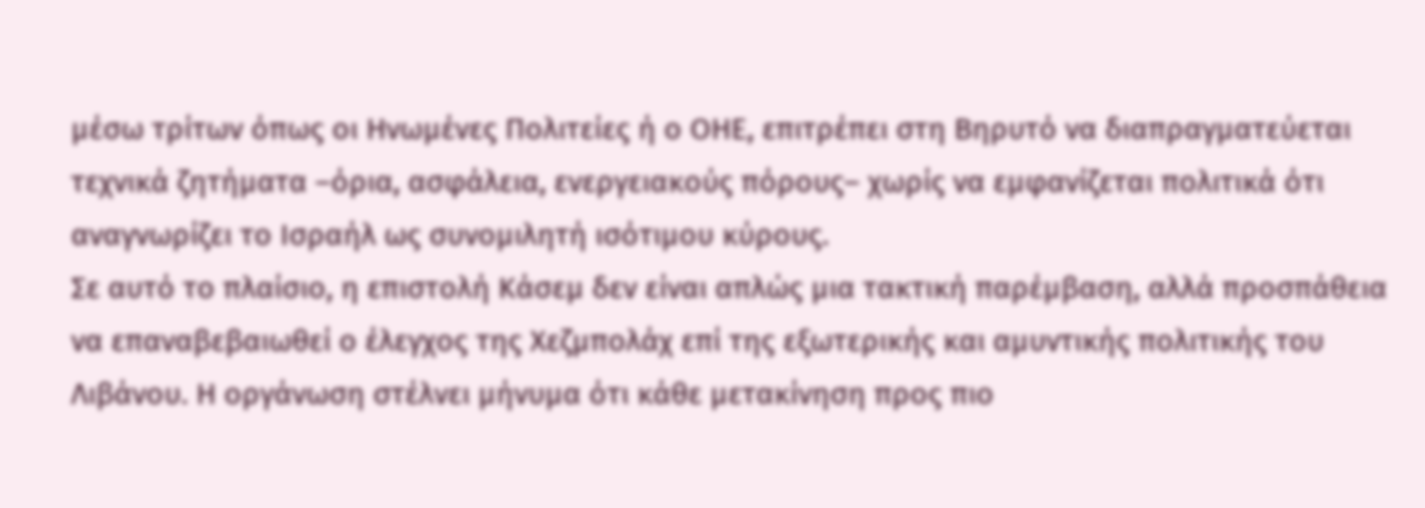μέσω τρίτων όπως οι Ηνωμένες Πολιτείες ή ο ΟΗΕ, επιτρέπει στη Βηρυτό να διαπραγματεύεται τεχνικά ζητήματα –όρια, ασφάλεια, ενεργειακούς πόρους– χωρίς να εμφανίζεται πολιτικά ότι αναγνωρίζει το Ισραήλ ως συνομιλητή ισότιμου κύρους.
Σε αυτό το πλαίσιο, η επιστολή Κάσεμ δεν είναι απλώς μια τακτική παρέμβαση, αλλά προσπάθεια να επαναβεβαιωθεί ο έλεγχος της Χεζμπολάχ επί της εξωτερικής και αμυντικής πολιτικής του Λιβάνου. Η οργάνωση στέλνει μήνυμα ότι κάθε μετακίνηση προς πιο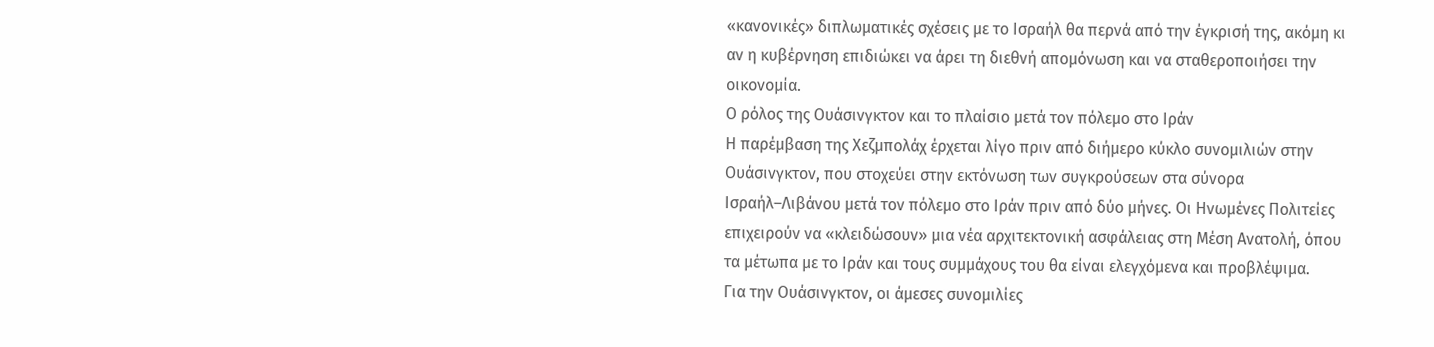«κανονικές» διπλωματικές σχέσεις με το Ισραήλ θα περνά από την έγκρισή της, ακόμη κι αν η κυβέρνηση επιδιώκει να άρει τη διεθνή απομόνωση και να σταθεροποιήσει την οικονομία.
Ο ρόλος της Ουάσινγκτον και το πλαίσιο μετά τον πόλεμο στο Ιράν
Η παρέμβαση της Χεζμπολάχ έρχεται λίγο πριν από διήμερο κύκλο συνομιλιών στην Ουάσινγκτον, που στοχεύει στην εκτόνωση των συγκρούσεων στα σύνορα Ισραήλ–Λιβάνου μετά τον πόλεμο στο Ιράν πριν από δύο μήνες. Οι Ηνωμένες Πολιτείες επιχειρούν να «κλειδώσουν» μια νέα αρχιτεκτονική ασφάλειας στη Μέση Ανατολή, όπου τα μέτωπα με το Ιράν και τους συμμάχους του θα είναι ελεγχόμενα και προβλέψιμα.
Για την Ουάσινγκτον, οι άμεσες συνομιλίες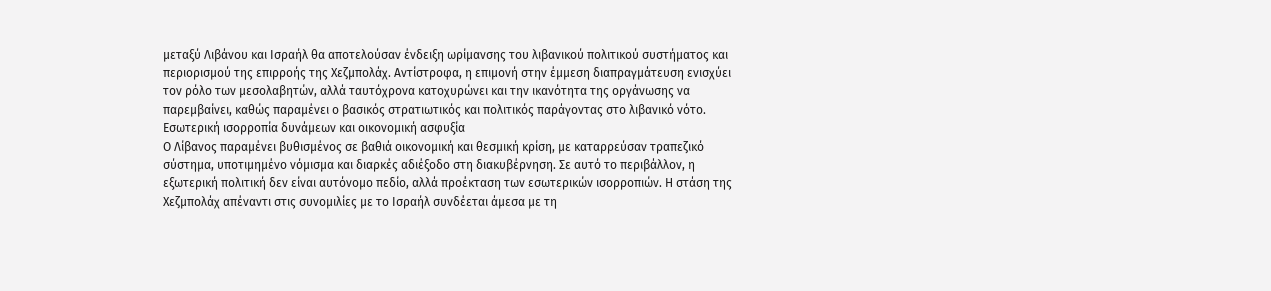μεταξύ Λιβάνου και Ισραήλ θα αποτελούσαν ένδειξη ωρίμανσης του λιβανικού πολιτικού συστήματος και περιορισμού της επιρροής της Χεζμπολάχ. Αντίστροφα, η επιμονή στην έμμεση διαπραγμάτευση ενισχύει τον ρόλο των μεσολαβητών, αλλά ταυτόχρονα κατοχυρώνει και την ικανότητα της οργάνωσης να παρεμβαίνει, καθώς παραμένει ο βασικός στρατιωτικός και πολιτικός παράγοντας στο λιβανικό νότο.
Εσωτερική ισορροπία δυνάμεων και οικονομική ασφυξία
Ο Λίβανος παραμένει βυθισμένος σε βαθιά οικονομική και θεσμική κρίση, με καταρρεύσαν τραπεζικό σύστημα, υποτιμημένο νόμισμα και διαρκές αδιέξοδο στη διακυβέρνηση. Σε αυτό το περιβάλλον, η εξωτερική πολιτική δεν είναι αυτόνομο πεδίο, αλλά προέκταση των εσωτερικών ισορροπιών. Η στάση της Χεζμπολάχ απέναντι στις συνομιλίες με το Ισραήλ συνδέεται άμεσα με τη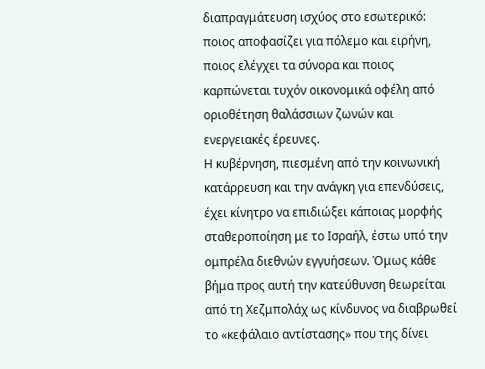διαπραγμάτευση ισχύος στο εσωτερικό: ποιος αποφασίζει για πόλεμο και ειρήνη, ποιος ελέγχει τα σύνορα και ποιος καρπώνεται τυχόν οικονομικά οφέλη από οριοθέτηση θαλάσσιων ζωνών και ενεργειακές έρευνες.
Η κυβέρνηση, πιεσμένη από την κοινωνική κατάρρευση και την ανάγκη για επενδύσεις, έχει κίνητρο να επιδιώξει κάποιας μορφής σταθεροποίηση με το Ισραήλ, έστω υπό την ομπρέλα διεθνών εγγυήσεων. Όμως κάθε βήμα προς αυτή την κατεύθυνση θεωρείται από τη Χεζμπολάχ ως κίνδυνος να διαβρωθεί το «κεφάλαιο αντίστασης» που της δίνει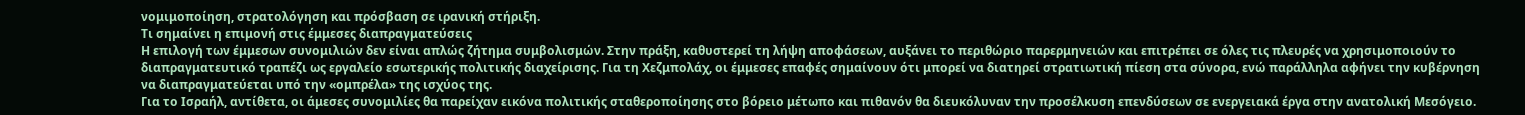νομιμοποίηση, στρατολόγηση και πρόσβαση σε ιρανική στήριξη.
Τι σημαίνει η επιμονή στις έμμεσες διαπραγματεύσεις
Η επιλογή των έμμεσων συνομιλιών δεν είναι απλώς ζήτημα συμβολισμών. Στην πράξη, καθυστερεί τη λήψη αποφάσεων, αυξάνει το περιθώριο παρερμηνειών και επιτρέπει σε όλες τις πλευρές να χρησιμοποιούν το διαπραγματευτικό τραπέζι ως εργαλείο εσωτερικής πολιτικής διαχείρισης. Για τη Χεζμπολάχ, οι έμμεσες επαφές σημαίνουν ότι μπορεί να διατηρεί στρατιωτική πίεση στα σύνορα, ενώ παράλληλα αφήνει την κυβέρνηση να διαπραγματεύεται υπό την «ομπρέλα» της ισχύος της.
Για το Ισραήλ, αντίθετα, οι άμεσες συνομιλίες θα παρείχαν εικόνα πολιτικής σταθεροποίησης στο βόρειο μέτωπο και πιθανόν θα διευκόλυναν την προσέλκυση επενδύσεων σε ενεργειακά έργα στην ανατολική Μεσόγειο.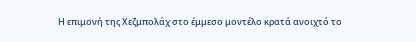Η επιμονή της Χεζμπολάχ στο έμμεσο μοντέλο κρατά ανοιχτό το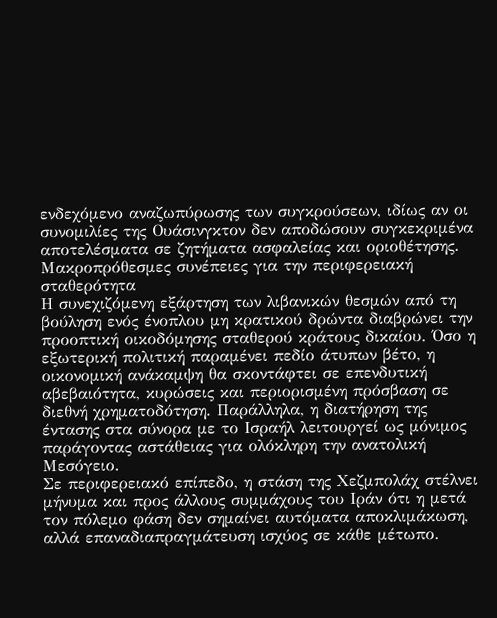ενδεχόμενο αναζωπύρωσης των συγκρούσεων, ιδίως αν οι συνομιλίες της Ουάσινγκτον δεν αποδώσουν συγκεκριμένα αποτελέσματα σε ζητήματα ασφαλείας και οριοθέτησης.
Μακροπρόθεσμες συνέπειες για την περιφερειακή σταθερότητα
Η συνεχιζόμενη εξάρτηση των λιβανικών θεσμών από τη βούληση ενός ένοπλου μη κρατικού δρώντα διαβρώνει την προοπτική οικοδόμησης σταθερού κράτους δικαίου. Όσο η εξωτερική πολιτική παραμένει πεδίο άτυπων βέτο, η οικονομική ανάκαμψη θα σκοντάφτει σε επενδυτική αβεβαιότητα, κυρώσεις και περιορισμένη πρόσβαση σε διεθνή χρηματοδότηση. Παράλληλα, η διατήρηση της έντασης στα σύνορα με το Ισραήλ λειτουργεί ως μόνιμος παράγοντας αστάθειας για ολόκληρη την ανατολική Μεσόγειο.
Σε περιφερειακό επίπεδο, η στάση της Χεζμπολάχ στέλνει μήνυμα και προς άλλους συμμάχους του Ιράν ότι η μετά τον πόλεμο φάση δεν σημαίνει αυτόματα αποκλιμάκωση, αλλά επαναδιαπραγμάτευση ισχύος σε κάθε μέτωπο.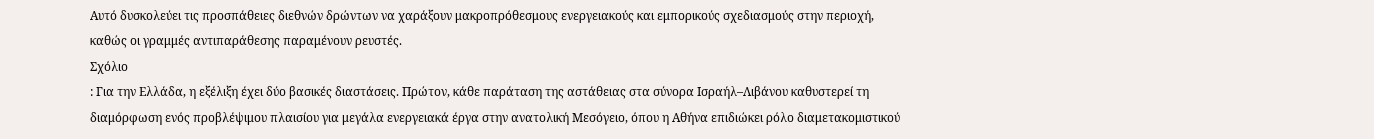Αυτό δυσκολεύει τις προσπάθειες διεθνών δρώντων να χαράξουν μακροπρόθεσμους ενεργειακούς και εμπορικούς σχεδιασμούς στην περιοχή, καθώς οι γραμμές αντιπαράθεσης παραμένουν ρευστές.
Σχόλιο
: Για την Ελλάδα, η εξέλιξη έχει δύο βασικές διαστάσεις. Πρώτον, κάθε παράταση της αστάθειας στα σύνορα Ισραήλ–Λιβάνου καθυστερεί τη διαμόρφωση ενός προβλέψιμου πλαισίου για μεγάλα ενεργειακά έργα στην ανατολική Μεσόγειο, όπου η Αθήνα επιδιώκει ρόλο διαμετακομιστικού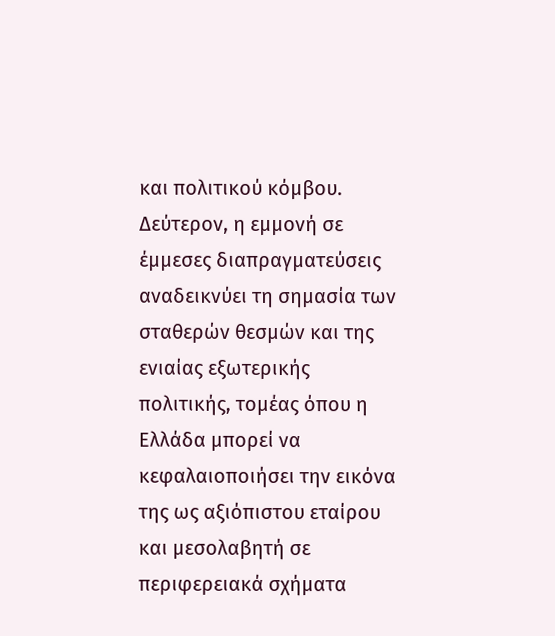και πολιτικού κόμβου. Δεύτερον, η εμμονή σε έμμεσες διαπραγματεύσεις αναδεικνύει τη σημασία των σταθερών θεσμών και της ενιαίας εξωτερικής πολιτικής, τομέας όπου η Ελλάδα μπορεί να κεφαλαιοποιήσει την εικόνα της ως αξιόπιστου εταίρου και μεσολαβητή σε περιφερειακά σχήματα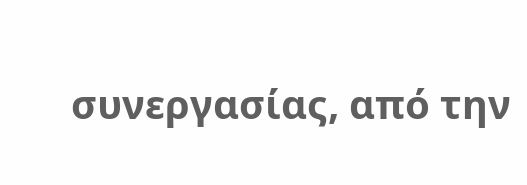συνεργασίας, από την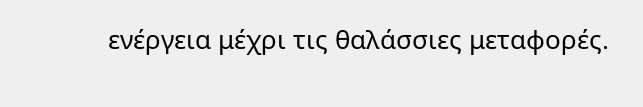ενέργεια μέχρι τις θαλάσσιες μεταφορές.